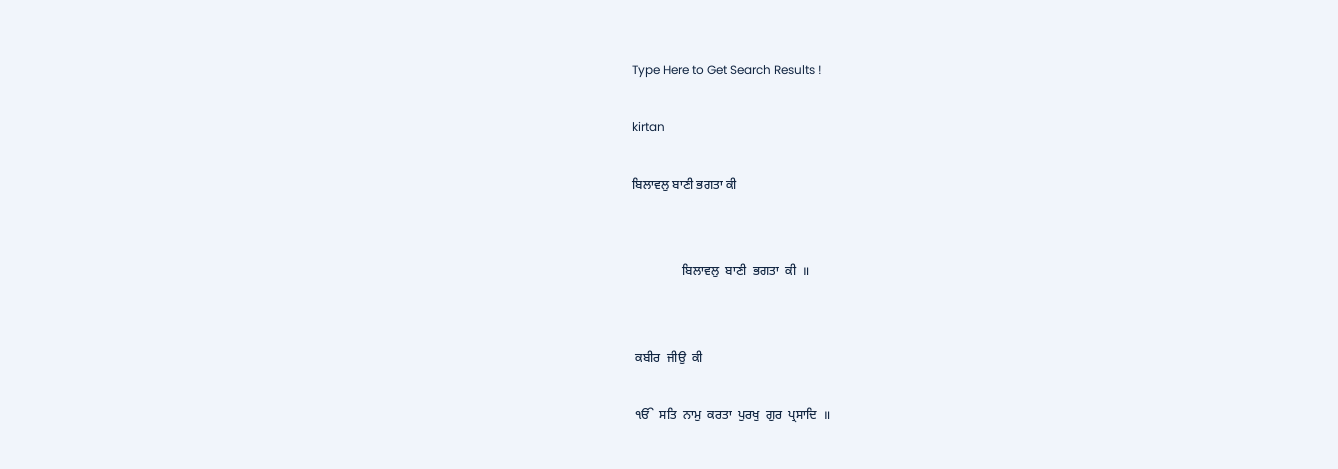Type Here to Get Search Results !

kirtan

ਬਿਲਾਵਲੁ ਬਾਣੀ ਭਗਤਾ ਕੀ


                ਬਿਲਾਵਲੁ  ਬਾਣੀ  ਭਗਤਾ  ਕੀ  ॥


 ਕਬੀਰ  ਜੀਉ  ਕੀ

 ੴ  ਸਤਿ  ਨਾਮੁ  ਕਰਤਾ  ਪੁਰਖੁ  ਗੁਰ  ਪ੍ਰਸਾਦਿ  ॥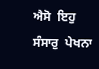ਐਸੋ  ਇਹੁ  ਸੰਸਾਰੁ  ਪੇਖਨਾ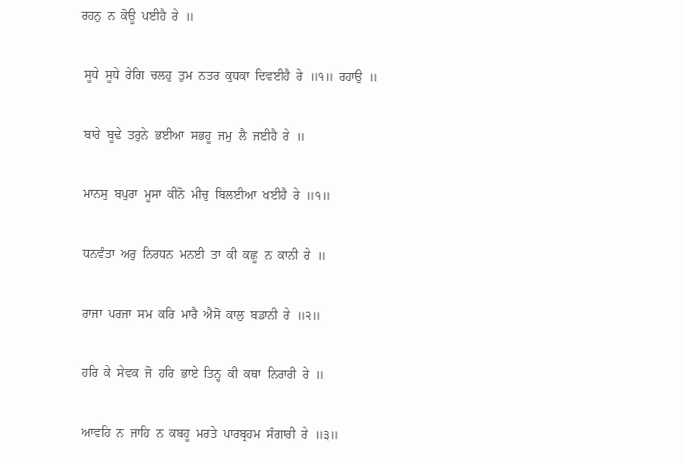ਰਹਨੁ  ਨ  ਕੋਊ  ਪਈਹੈ  ਰੇ  ॥

 ਸੂਧੇ  ਸੂਧੇ  ਰੇਗਿ  ਚਲਹੁ  ਤੁਮ  ਨਤਰ  ਕੁਧਕਾ  ਦਿਵਈਹੈ  ਰੇ  ॥੧॥  ਰਹਾਉ  ॥

 ਬਾਰੇ  ਬੂਢੇ  ਤਰੁਨੇ  ਭਈਆ  ਸਭਹੂ  ਜਮੁ  ਲੈ  ਜਈਹੈ  ਰੇ  ॥

 ਮਾਨਸੁ  ਬਪੁਰਾ  ਮੂਸਾ  ਕੀਨੋ  ਮੀਚੁ  ਬਿਲਈਆ  ਖਈਹੈ  ਰੇ  ॥੧॥

 ਧਨਵੰਤਾ  ਅਰੁ  ਨਿਰਧਨ  ਮਨਈ  ਤਾ  ਕੀ  ਕਛੂ  ਨ  ਕਾਨੀ  ਰੇ  ॥

 ਰਾਜਾ  ਪਰਜਾ  ਸਮ  ਕਰਿ  ਮਾਰੈ  ਐਸੋ  ਕਾਲੁ  ਬਡਾਨੀ  ਰੇ  ॥੨॥

 ਹਰਿ  ਕੇ  ਸੇਵਕ  ਜੋ  ਹਰਿ  ਭਾਏ  ਤਿਨ੍ਹ  ਕੀ  ਕਥਾ  ਨਿਰਾਰੀ  ਰੇ  ॥

 ਆਵਹਿ  ਨ  ਜਾਹਿ  ਨ  ਕਬਹੂ  ਮਰਤੇ  ਪਾਰਬ੍ਰਹਮ  ਸੰਗਾਰੀ  ਰੇ  ॥੩॥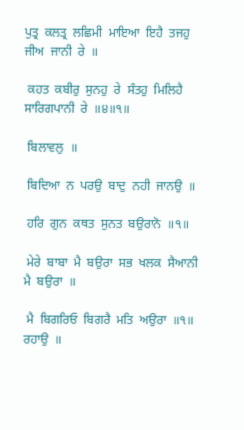ਪੁਤ੍ਰ  ਕਲਤ੍ਰ  ਲਛਿਮੀ  ਮਾਇਆ  ਇਹੈ  ਤਜਹੁ  ਜੀਅ  ਜਾਨੀ  ਰੇ  ॥

 ਕਹਤ  ਕਬੀਰੁ  ਸੁਨਹੁ  ਰੇ  ਸੰਤਹੁ  ਮਿਲਿਹੈ  ਸਾਰਿਗਪਾਨੀ  ਰੇ  ॥੪॥੧॥

 ਬਿਲਾਵਲੁ  ॥

 ਬਿਦਿਆ  ਨ  ਪਰਉ  ਬਾਦੁ  ਨਹੀ  ਜਾਨਉ  ॥

 ਹਰਿ  ਗੁਨ  ਕਥਤ  ਸੁਨਤ  ਬਉਰਾਨੋ  ॥੧॥

 ਮੇਰੇ  ਬਾਬਾ  ਮੈ  ਬਉਰਾ  ਸਭ  ਖਲਕ  ਸੈਆਨੀ  ਮੈ  ਬਉਰਾ  ॥

 ਮੈ  ਬਿਗਰਿਓ  ਬਿਗਰੈ  ਮਤਿ  ਅਉਰਾ  ॥੧॥  ਰਹਾਉ  ॥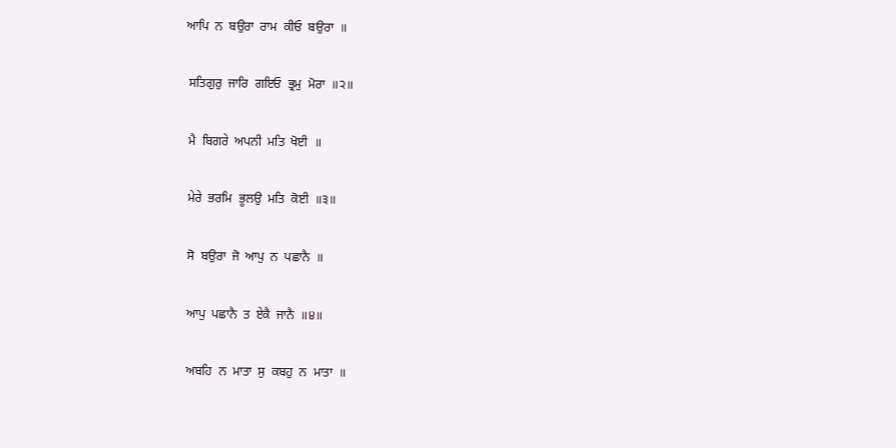ਆਪਿ  ਨ  ਬਉਰਾ  ਰਾਮ  ਕੀਓ  ਬਉਰਾ  ॥

 ਸਤਿਗੁਰੁ  ਜਾਰਿ  ਗਇਓ  ਭ੍ਰਮੁ  ਮੋਰਾ  ॥੨॥

 ਮੈ  ਬਿਗਰੇ  ਅਪਨੀ  ਮਤਿ  ਖੋਈ  ॥

 ਮੇਰੇ  ਭਰਮਿ  ਭੂਲਉ  ਮਤਿ  ਕੋਈ  ॥੩॥

 ਸੋ  ਬਉਰਾ  ਜੋ  ਆਪੁ  ਨ  ਪਛਾਨੈ  ॥

 ਆਪੁ  ਪਛਾਨੈ  ਤ  ਏਕੈ  ਜਾਨੈ  ॥੪॥

 ਅਬਹਿ  ਨ  ਮਾਤਾ  ਸੁ  ਕਬਹੁ  ਨ  ਮਾਤਾ  ॥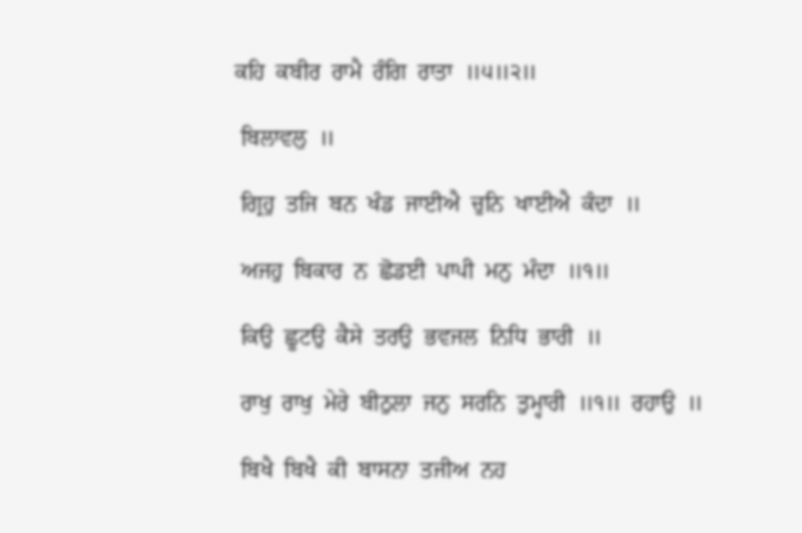ਕਹਿ  ਕਬੀਰ  ਰਾਮੈ  ਰੰਗਿ  ਰਾਤਾ  ॥੫॥੨॥

 ਬਿਲਾਵਲੁ  ॥

 ਗ੍ਰਿਹੁ  ਤਜਿ  ਬਨ  ਖੰਡ  ਜਾਈਐ  ਚੁਨਿ  ਖਾਈਐ  ਕੰਦਾ  ॥

 ਅਜਹੁ  ਬਿਕਾਰ  ਨ  ਛੋਡਈ  ਪਾਪੀ  ਮਨੁ  ਮੰਦਾ  ॥੧॥

 ਕਿਉ  ਛੂਟਉ  ਕੈਸੇ  ਤਰਉ  ਭਵਜਲ  ਨਿਧਿ  ਭਾਰੀ  ॥

 ਰਾਖੁ  ਰਾਖੁ  ਮੇਰੇ  ਬੀਠੁਲਾ  ਜਨੁ  ਸਰਨਿ  ਤੁਮ੍ਹਾਰੀ  ॥੧॥  ਰਹਾਉ  ॥

 ਬਿਖੈ  ਬਿਖੈ  ਕੀ  ਬਾਸਨਾ  ਤਜੀਅ  ਨਹ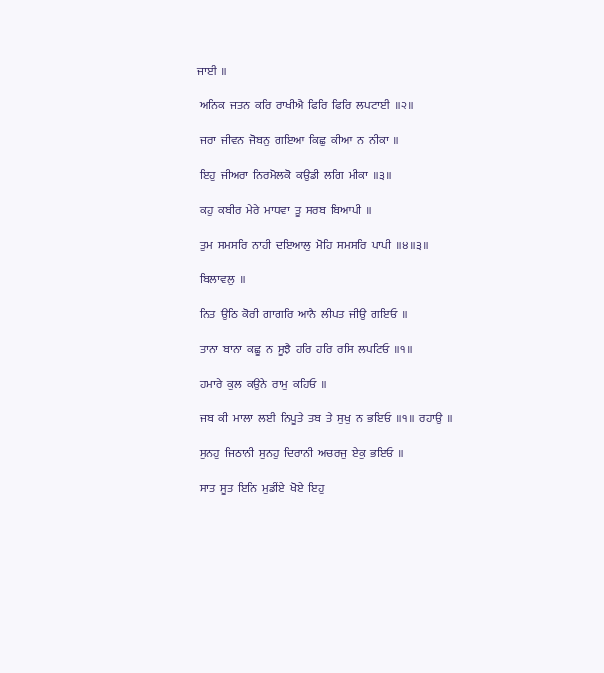ਜਾਈ  ॥

 ਅਨਿਕ  ਜਤਨ  ਕਰਿ  ਰਾਖੀਐ  ਫਿਰਿ  ਫਿਰਿ  ਲਪਟਾਈ  ॥੨॥

 ਜਰਾ  ਜੀਵਨ  ਜੋਬਨੁ  ਗਇਆ  ਕਿਛੁ  ਕੀਆ  ਨ  ਨੀਕਾ  ॥

 ਇਹੁ  ਜੀਅਰਾ  ਨਿਰਮੋਲਕੋ  ਕਉਡੀ  ਲਗਿ  ਮੀਕਾ  ॥੩॥

 ਕਹੁ  ਕਬੀਰ  ਮੇਰੇ  ਮਾਧਵਾ  ਤੂ  ਸਰਬ  ਬਿਆਪੀ  ॥

 ਤੁਮ  ਸਮਸਰਿ  ਨਾਹੀ  ਦਇਆਲੁ  ਮੋਹਿ  ਸਮਸਰਿ  ਪਾਪੀ  ॥੪॥੩॥

 ਬਿਲਾਵਲੁ  ॥

 ਨਿਤ  ਉਠਿ  ਕੋਰੀ  ਗਾਗਰਿ  ਆਨੈ  ਲੀਪਤ  ਜੀਉ  ਗਇਓ  ॥

 ਤਾਨਾ  ਬਾਨਾ  ਕਛੂ  ਨ  ਸੂਝੈ  ਹਰਿ  ਹਰਿ  ਰਸਿ  ਲਪਟਿਓ  ॥੧॥

 ਹਮਾਰੇ  ਕੁਲ  ਕਉਨੇ  ਰਾਮੁ  ਕਹਿਓ  ॥

 ਜਬ  ਕੀ  ਮਾਲਾ  ਲਈ  ਨਿਪੂਤੇ  ਤਬ  ਤੇ  ਸੁਖੁ  ਨ  ਭਇਓ  ॥੧॥  ਰਹਾਉ  ॥

 ਸੁਨਹੁ  ਜਿਠਾਨੀ  ਸੁਨਹੁ  ਦਿਰਾਨੀ  ਅਚਰਜੁ  ਏਕੁ  ਭਇਓ  ॥

 ਸਾਤ  ਸੂਤ  ਇਨਿ  ਮੁਡੀਂਏ  ਖੋਏ  ਇਹੁ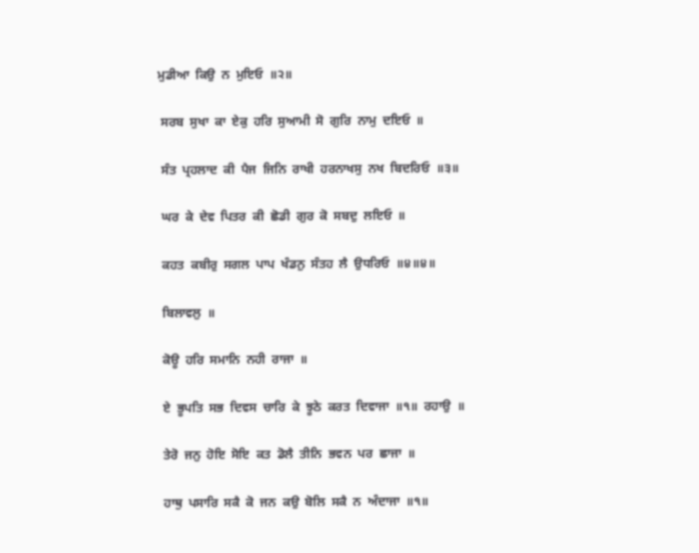ਮੁਡੀਆ  ਕਿਉ  ਨ  ਮੁਇਓ  ॥੨॥

 ਸਰਬ  ਸੁਖਾ  ਕਾ  ਏਕੁ  ਹਰਿ  ਸੁਆਮੀ  ਸੋ  ਗੁਰਿ  ਨਾਮੁ  ਦਇਓ  ॥

 ਸੰਤ  ਪ੍ਰਹਲਾਦ  ਕੀ  ਪੈਜ  ਜਿਨਿ  ਰਾਖੀ  ਹਰਨਾਖਸੁ  ਨਖ  ਬਿਦਰਿਓ  ॥੩॥

 ਘਰ  ਕੇ  ਦੇਵ  ਪਿਤਰ  ਕੀ  ਛੋਡੀ  ਗੁਰ  ਕੋ  ਸਬਦੁ  ਲਇਓ  ॥

 ਕਹਤ  ਕਬੀਰੁ  ਸਗਲ  ਪਾਪ  ਖੰਡਨੁ  ਸੰਤਹ  ਲੈ  ਉਧਰਿਓ  ॥੪॥੪॥

 ਬਿਲਾਵਲੁ  ॥

 ਕੋਊ  ਹਰਿ  ਸਮਾਨਿ  ਨਹੀ  ਰਾਜਾ  ॥

 ਏ  ਭੂਪਤਿ  ਸਭ  ਦਿਵਸ  ਚਾਰਿ  ਕੇ  ਝੂਠੇ  ਕਰਤ  ਦਿਵਾਜਾ  ॥੧॥  ਰਹਾਉ  ॥

 ਤੇਰੋ  ਜਨੁ  ਹੋਇ  ਸੋਇ  ਕਤ  ਡੋਲੈ  ਤੀਨਿ  ਭਵਨ  ਪਰ  ਛਾਜਾ  ॥

 ਹਾਥੁ  ਪਸਾਰਿ  ਸਕੈ  ਕੋ  ਜਨ  ਕਉ  ਬੋਲਿ  ਸਕੈ  ਨ  ਅੰਦਾਜਾ  ॥੧॥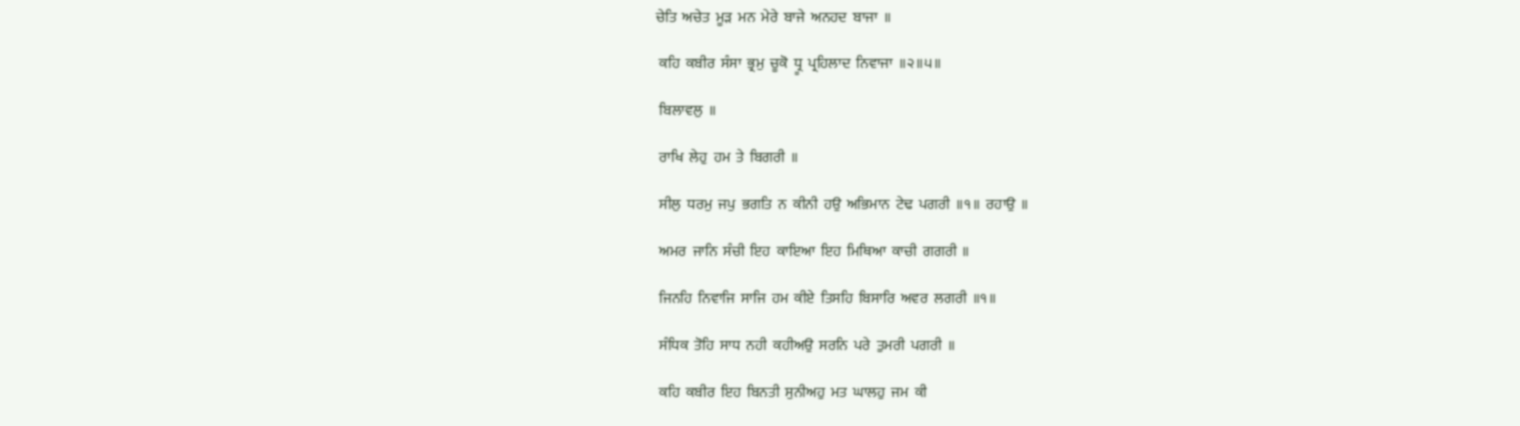ਚੇਤਿ  ਅਚੇਤ  ਮੂੜ  ਮਨ  ਮੇਰੇ  ਬਾਜੇ  ਅਨਹਦ  ਬਾਜਾ  ॥

 ਕਹਿ  ਕਬੀਰ  ਸੰਸਾ  ਭ੍ਰਮੁ  ਚੂਕੋ  ਧ੍ਰੂ  ਪ੍ਰਹਿਲਾਦ  ਨਿਵਾਜਾ  ॥੨॥੫॥

 ਬਿਲਾਵਲੁ  ॥

 ਰਾਖਿ  ਲੇਹੁ  ਹਮ  ਤੇ  ਬਿਗਰੀ  ॥

 ਸੀਲੁ  ਧਰਮੁ  ਜਪੁ  ਭਗਤਿ  ਨ  ਕੀਨੀ  ਹਉ  ਅਭਿਮਾਨ  ਟੇਢ  ਪਗਰੀ  ॥੧॥  ਰਹਾਉ  ॥

 ਅਮਰ  ਜਾਨਿ  ਸੰਚੀ  ਇਹ  ਕਾਇਆ  ਇਹ  ਮਿਥਿਆ  ਕਾਚੀ  ਗਗਰੀ  ॥

 ਜਿਨਹਿ  ਨਿਵਾਜਿ  ਸਾਜਿ  ਹਮ  ਕੀਏ  ਤਿਸਹਿ  ਬਿਸਾਰਿ  ਅਵਰ  ਲਗਰੀ  ॥੧॥

 ਸੰਧਿਕ  ਤੋਹਿ  ਸਾਧ  ਨਹੀ  ਕਹੀਅਉ  ਸਰਨਿ  ਪਰੇ  ਤੁਮਰੀ  ਪਗਰੀ  ॥

 ਕਹਿ  ਕਬੀਰ  ਇਹ  ਬਿਨਤੀ  ਸੁਨੀਅਹੁ  ਮਤ  ਘਾਲਹੁ  ਜਮ  ਕੀ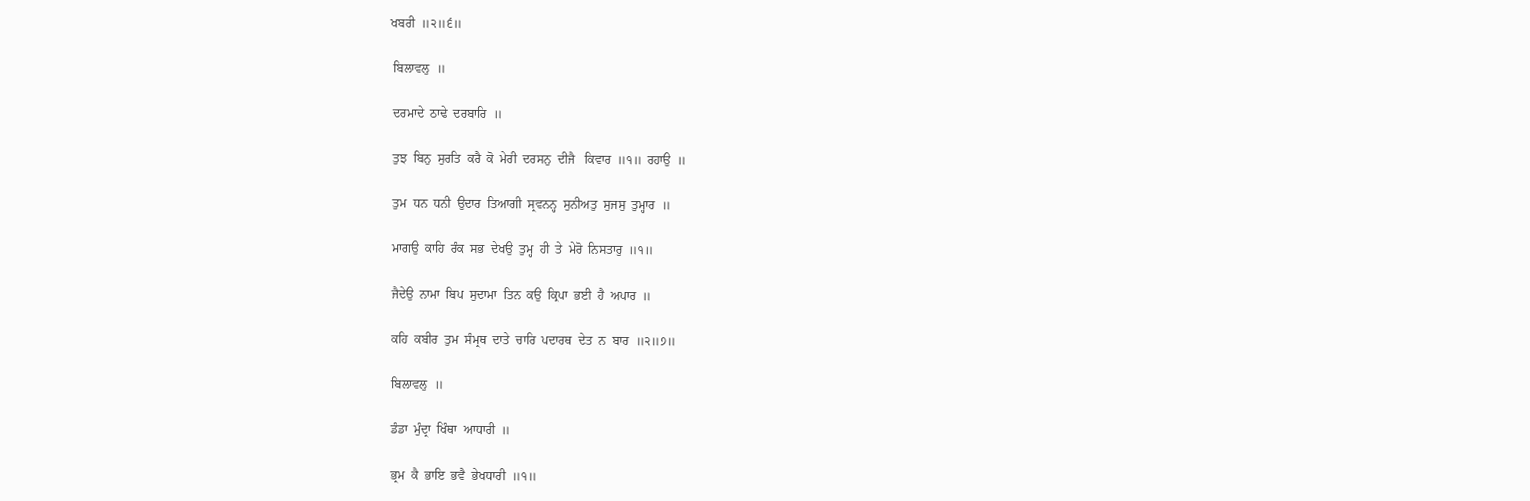ਖਬਰੀ  ॥੨॥੬॥

 ਬਿਲਾਵਲੁ  ॥

 ਦਰਮਾਦੇ  ਠਾਢੇ  ਦਰਬਾਰਿ  ॥

 ਤੁਝ  ਬਿਨੁ  ਸੁਰਤਿ  ਕਰੈ  ਕੋ  ਮੇਰੀ  ਦਰਸਨੁ  ਦੀਜੈ   ਕਿਵਾਰ  ॥੧॥  ਰਹਾਉ  ॥

 ਤੁਮ  ਧਨ  ਧਨੀ  ਉਦਾਰ  ਤਿਆਗੀ  ਸ੍ਰਵਨਨ੍ਹ  ਸੁਨੀਅਤੁ  ਸੁਜਸੁ  ਤੁਮ੍ਹਾਰ  ॥

 ਮਾਗਉ  ਕਾਹਿ  ਰੰਕ  ਸਭ  ਦੇਖਉ  ਤੁਮ੍ਹ  ਹੀ  ਤੇ  ਮੇਰੋ  ਨਿਸਤਾਰੁ  ॥੧॥

 ਜੈਦੇਉ  ਨਾਮਾ  ਬਿਪ  ਸੁਦਾਮਾ  ਤਿਨ  ਕਉ  ਕ੍ਰਿਪਾ  ਭਈ  ਹੈ  ਅਪਾਰ  ॥

 ਕਹਿ  ਕਬੀਰ  ਤੁਮ  ਸੰਮ੍ਰਥ  ਦਾਤੇ  ਚਾਰਿ  ਪਦਾਰਥ  ਦੇਤ  ਨ  ਬਾਰ  ॥੨॥੭॥

 ਬਿਲਾਵਲੁ  ॥

 ਡੰਡਾ  ਮੁੰਦ੍ਰਾ  ਖਿੰਥਾ  ਆਧਾਰੀ  ॥

 ਭ੍ਰਮ  ਕੈ  ਭਾਇ  ਭਵੈ  ਭੇਖਧਾਰੀ  ॥੧॥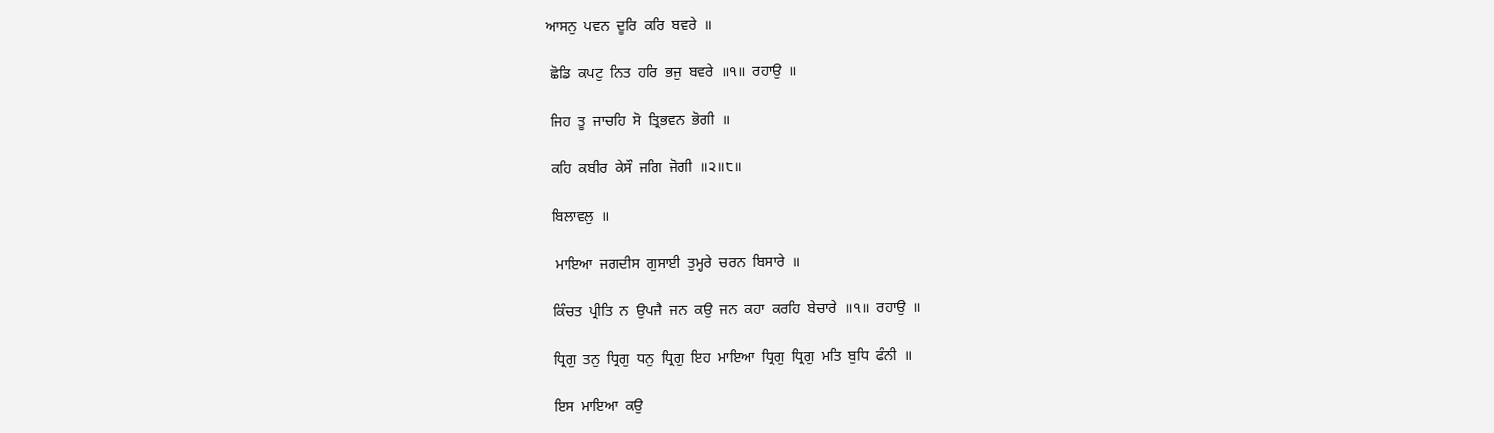ਆਸਨੁ  ਪਵਨ  ਦੂਰਿ  ਕਰਿ  ਬਵਰੇ  ॥

 ਛੋਡਿ  ਕਪਟੁ  ਨਿਤ  ਹਰਿ  ਭਜੁ  ਬਵਰੇ  ॥੧॥  ਰਹਾਉ  ॥

 ਜਿਹ  ਤੂ  ਜਾਚਹਿ  ਸੋ  ਤ੍ਰਿਭਵਨ  ਭੋਗੀ  ॥

 ਕਹਿ  ਕਬੀਰ  ਕੇਸੌ  ਜਗਿ  ਜੋਗੀ  ॥੨॥੮॥

 ਬਿਲਾਵਲੁ  ॥

  ਮਾਇਆ  ਜਗਦੀਸ  ਗੁਸਾਈ  ਤੁਮ੍ਹਰੇ  ਚਰਨ  ਬਿਸਾਰੇ  ॥

 ਕਿੰਚਤ  ਪ੍ਰੀਤਿ  ਨ  ਉਪਜੈ  ਜਨ  ਕਉ  ਜਨ  ਕਹਾ  ਕਰਹਿ  ਬੇਚਾਰੇ  ॥੧॥  ਰਹਾਉ  ॥

 ਧ੍ਰਿਗੁ  ਤਨੁ  ਧ੍ਰਿਗੁ  ਧਨੁ  ਧ੍ਰਿਗੁ  ਇਹ  ਮਾਇਆ  ਧ੍ਰਿਗੁ  ਧ੍ਰਿਗੁ  ਮਤਿ  ਬੁਧਿ  ਫੰਨੀ  ॥

 ਇਸ  ਮਾਇਆ  ਕਉ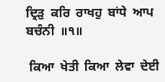ਦ੍ਰਿੜੁ  ਕਰਿ  ਰਾਖਹੁ  ਬਾਂਧੇ  ਆਪ  ਬਚੰਨੀ  ॥੧॥

 ਕਿਆ  ਖੇਤੀ  ਕਿਆ  ਲੇਵਾ  ਦੇਈ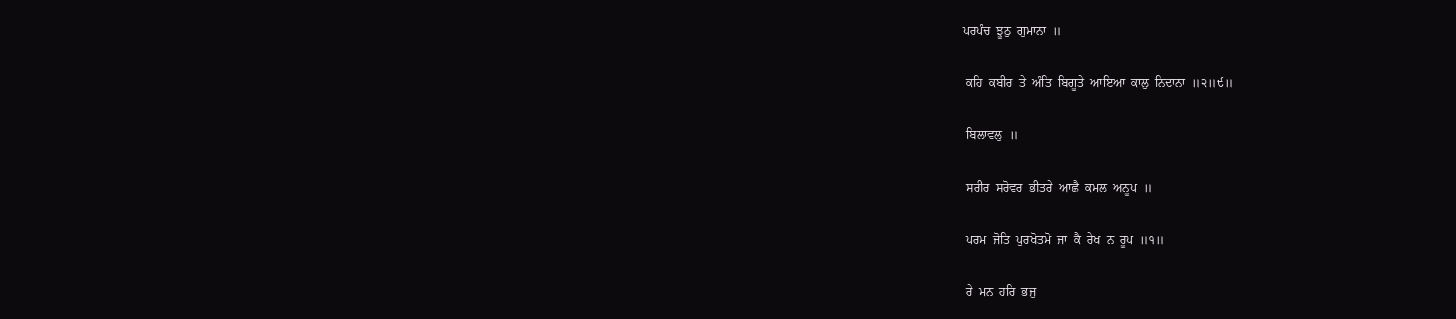ਪਰਪੰਚ  ਝੂਠੁ  ਗੁਮਾਨਾ  ॥

 ਕਹਿ  ਕਬੀਰ  ਤੇ  ਅੰਤਿ  ਬਿਗੂਤੇ  ਆਇਆ  ਕਾਲੁ  ਨਿਦਾਨਾ  ॥੨॥੯॥

 ਬਿਲਾਵਲੁ  ॥

 ਸਰੀਰ  ਸਰੋਵਰ  ਭੀਤਰੇ  ਆਛੈ  ਕਮਲ  ਅਨੂਪ  ॥

 ਪਰਮ  ਜੋਤਿ  ਪੁਰਖੋਤਮੋ  ਜਾ  ਕੈ  ਰੇਖ  ਨ  ਰੂਪ  ॥੧॥

 ਰੇ  ਮਨ  ਹਰਿ  ਭਜੁ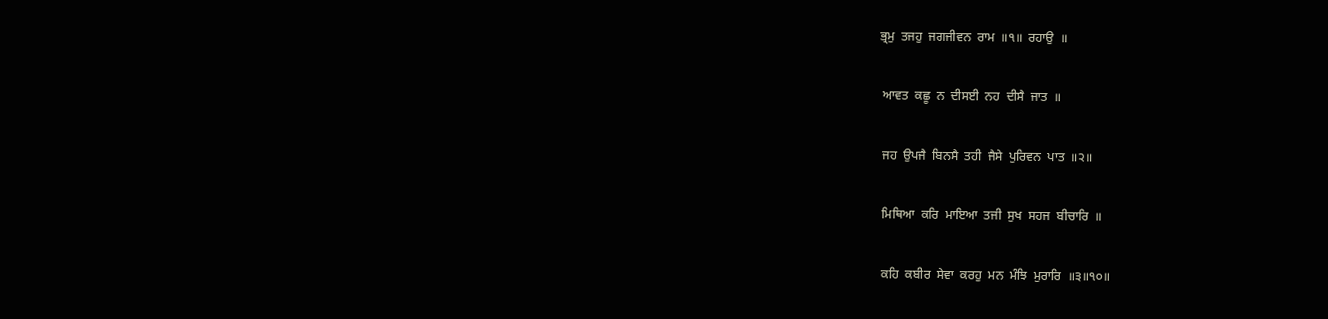ਭ੍ਰਮੁ  ਤਜਹੁ  ਜਗਜੀਵਨ  ਰਾਮ  ॥੧॥  ਰਹਾਉ  ॥

 ਆਵਤ  ਕਛੂ  ਨ  ਦੀਸਈ  ਨਹ  ਦੀਸੈ  ਜਾਤ  ॥

 ਜਹ  ਉਪਜੈ  ਬਿਨਸੈ  ਤਹੀ  ਜੈਸੇ  ਪੁਰਿਵਨ  ਪਾਤ  ॥੨॥

 ਮਿਥਿਆ  ਕਰਿ  ਮਾਇਆ  ਤਜੀ  ਸੁਖ  ਸਹਜ  ਬੀਚਾਰਿ  ॥

 ਕਹਿ  ਕਬੀਰ  ਸੇਵਾ  ਕਰਹੁ  ਮਨ  ਮੰਝਿ  ਮੁਰਾਰਿ  ॥੩॥੧੦॥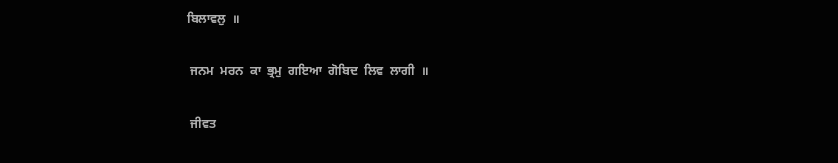ਬਿਲਾਵਲੁ  ॥

 ਜਨਮ  ਮਰਨ  ਕਾ  ਭ੍ਰਮੁ  ਗਇਆ  ਗੋਬਿਦ  ਲਿਵ  ਲਾਗੀ  ॥

 ਜੀਵਤ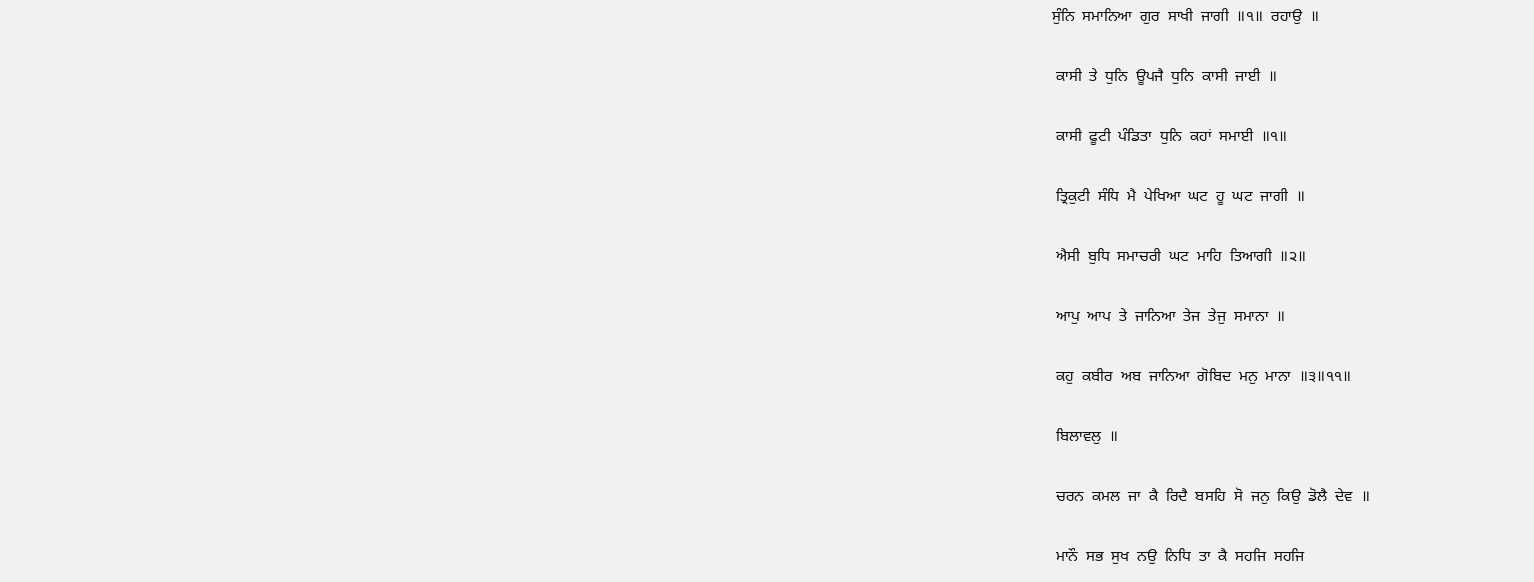ਸੁੰਨਿ  ਸਮਾਨਿਆ  ਗੁਰ  ਸਾਖੀ  ਜਾਗੀ  ॥੧॥  ਰਹਾਉ  ॥

 ਕਾਸੀ  ਤੇ  ਧੁਨਿ  ਊਪਜੈ  ਧੁਨਿ  ਕਾਸੀ  ਜਾਈ  ॥

 ਕਾਸੀ  ਫੂਟੀ  ਪੰਡਿਤਾ  ਧੁਨਿ  ਕਹਾਂ  ਸਮਾਈ  ॥੧॥

 ਤ੍ਰਿਕੁਟੀ  ਸੰਧਿ  ਮੈ  ਪੇਖਿਆ  ਘਟ  ਹੂ  ਘਟ  ਜਾਗੀ  ॥

 ਐਸੀ  ਬੁਧਿ  ਸਮਾਚਰੀ  ਘਟ  ਮਾਹਿ  ਤਿਆਗੀ  ॥੨॥

 ਆਪੁ  ਆਪ  ਤੇ  ਜਾਨਿਆ  ਤੇਜ  ਤੇਜੁ  ਸਮਾਨਾ  ॥

 ਕਹੁ  ਕਬੀਰ  ਅਬ  ਜਾਨਿਆ  ਗੋਬਿਦ  ਮਨੁ  ਮਾਨਾ  ॥੩॥੧੧॥

 ਬਿਲਾਵਲੁ  ॥

 ਚਰਨ  ਕਮਲ  ਜਾ  ਕੈ  ਰਿਦੈ  ਬਸਹਿ  ਸੋ  ਜਨੁ  ਕਿਉ  ਡੋਲੈ  ਦੇਵ  ॥

 ਮਾਨੌ  ਸਭ  ਸੁਖ  ਨਉ  ਨਿਧਿ  ਤਾ  ਕੈ  ਸਹਜਿ  ਸਹਜਿ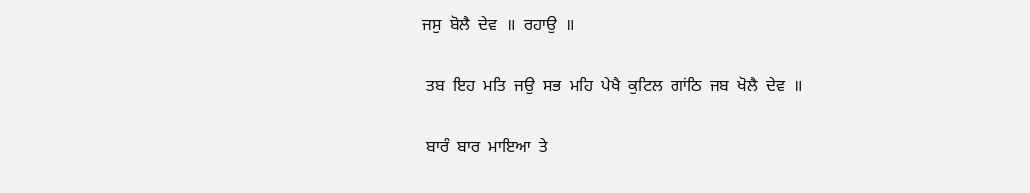ਜਸੁ  ਬੋਲੈ  ਦੇਵ  ॥  ਰਹਾਉ  ॥

 ਤਬ  ਇਹ  ਮਤਿ  ਜਉ  ਸਭ  ਮਹਿ  ਪੇਖੈ  ਕੁਟਿਲ  ਗਾਂਠਿ  ਜਬ  ਖੋਲੈ  ਦੇਵ  ॥

 ਬਾਰੰ  ਬਾਰ  ਮਾਇਆ  ਤੇ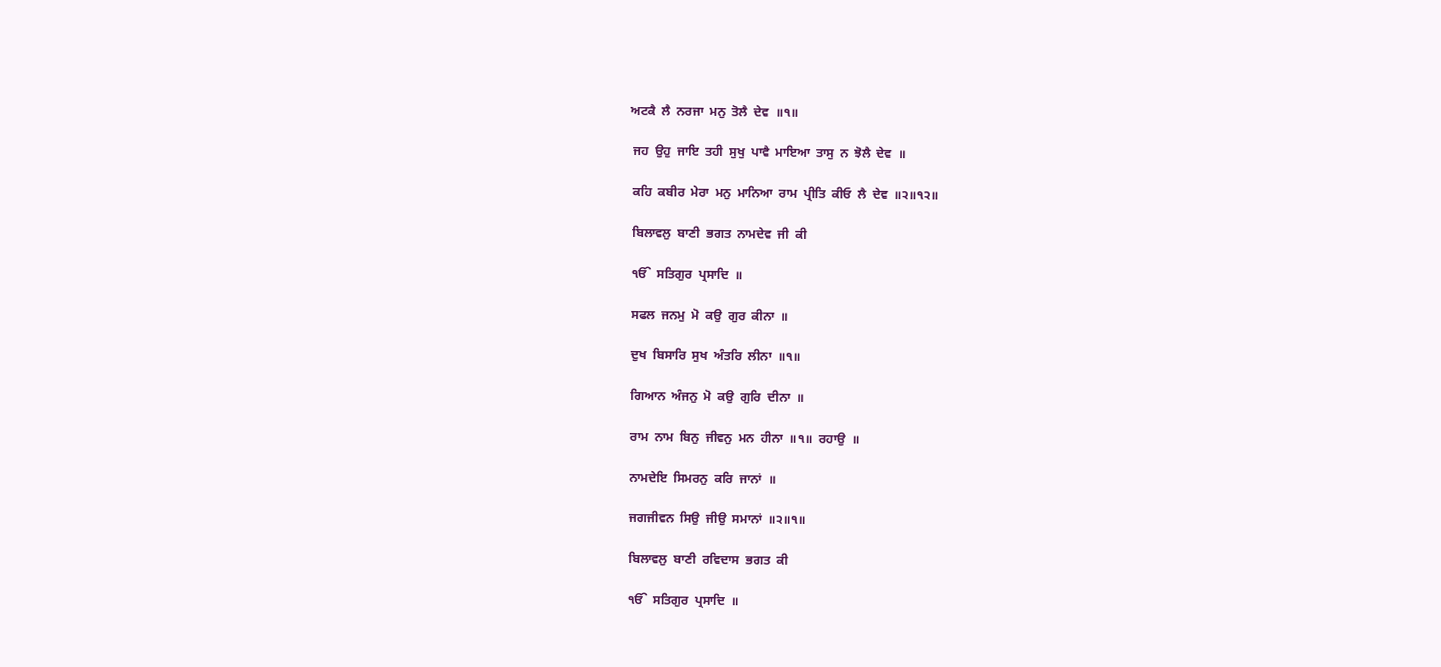ਅਟਕੈ  ਲੈ  ਨਰਜਾ  ਮਨੁ  ਤੋਲੈ  ਦੇਵ  ॥੧॥

 ਜਹ  ਉਹੁ  ਜਾਇ  ਤਹੀ  ਸੁਖੁ  ਪਾਵੈ  ਮਾਇਆ  ਤਾਸੁ  ਨ  ਝੋਲੈ  ਦੇਵ  ॥

 ਕਹਿ  ਕਬੀਰ  ਮੇਰਾ  ਮਨੁ  ਮਾਨਿਆ  ਰਾਮ  ਪ੍ਰੀਤਿ  ਕੀਓ  ਲੈ  ਦੇਵ  ॥੨॥੧੨॥

 ਬਿਲਾਵਲੁ  ਬਾਣੀ  ਭਗਤ  ਨਾਮਦੇਵ  ਜੀ  ਕੀ

 ੴ  ਸਤਿਗੁਰ  ਪ੍ਰਸਾਦਿ  ॥

 ਸਫਲ  ਜਨਮੁ  ਮੋ  ਕਉ  ਗੁਰ  ਕੀਨਾ  ॥

 ਦੁਖ  ਬਿਸਾਰਿ  ਸੁਖ  ਅੰਤਰਿ  ਲੀਨਾ  ॥੧॥

 ਗਿਆਨ  ਅੰਜਨੁ  ਮੋ  ਕਉ  ਗੁਰਿ  ਦੀਨਾ  ॥

 ਰਾਮ  ਨਾਮ  ਬਿਨੁ  ਜੀਵਨੁ  ਮਨ  ਹੀਨਾ  ॥੧॥  ਰਹਾਉ  ॥

 ਨਾਮਦੇਇ  ਸਿਮਰਨੁ  ਕਰਿ  ਜਾਨਾਂ  ॥

 ਜਗਜੀਵਨ  ਸਿਉ  ਜੀਉ  ਸਮਾਨਾਂ  ॥੨॥੧॥

 ਬਿਲਾਵਲੁ  ਬਾਣੀ  ਰਵਿਦਾਸ  ਭਗਤ  ਕੀ

 ੴ  ਸਤਿਗੁਰ  ਪ੍ਰਸਾਦਿ  ॥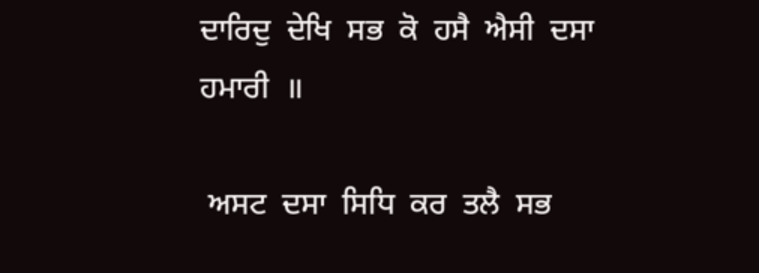ਦਾਰਿਦੁ  ਦੇਖਿ  ਸਭ  ਕੋ  ਹਸੈ  ਐਸੀ  ਦਸਾ  ਹਮਾਰੀ  ॥

 ਅਸਟ  ਦਸਾ  ਸਿਧਿ  ਕਰ  ਤਲੈ  ਸਭ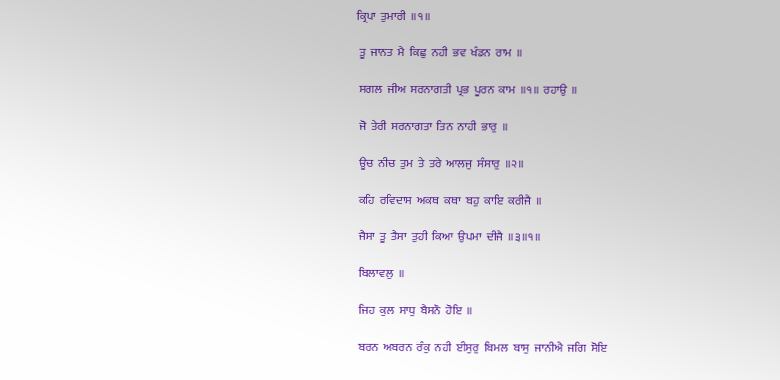ਕ੍ਰਿਪਾ  ਤੁਮਾਰੀ  ॥੧॥

 ਤੂ  ਜਾਨਤ  ਮੈ  ਕਿਛੁ  ਨਹੀ  ਭਵ  ਖੰਡਨ  ਰਾਮ  ॥

 ਸਗਲ  ਜੀਅ  ਸਰਨਾਗਤੀ  ਪ੍ਰਭ  ਪੂਰਨ  ਕਾਮ  ॥੧॥  ਰਹਾਉ  ॥

 ਜੋ  ਤੇਰੀ  ਸਰਨਾਗਤਾ  ਤਿਨ  ਨਾਹੀ  ਭਾਰੁ  ॥

 ਊਚ  ਨੀਚ  ਤੁਮ  ਤੇ  ਤਰੇ  ਆਲਜੁ  ਸੰਸਾਰੁ  ॥੨॥

 ਕਹਿ  ਰਵਿਦਾਸ  ਅਕਥ  ਕਥਾ  ਬਹੁ  ਕਾਇ  ਕਰੀਜੈ  ॥

 ਜੈਸਾ  ਤੂ  ਤੈਸਾ  ਤੁਹੀ  ਕਿਆ  ਉਪਮਾ  ਦੀਜੈ  ॥੩॥੧॥

 ਬਿਲਾਵਲੁ  ॥

 ਜਿਹ  ਕੁਲ  ਸਾਧੁ  ਬੈਸਨੌ  ਹੋਇ  ॥

 ਬਰਨ  ਅਬਰਨ  ਰੰਕੁ  ਨਹੀ  ਈਸੁਰੁ  ਬਿਮਲ  ਬਾਸੁ  ਜਾਨੀਐ  ਜਗਿ  ਸੋਇ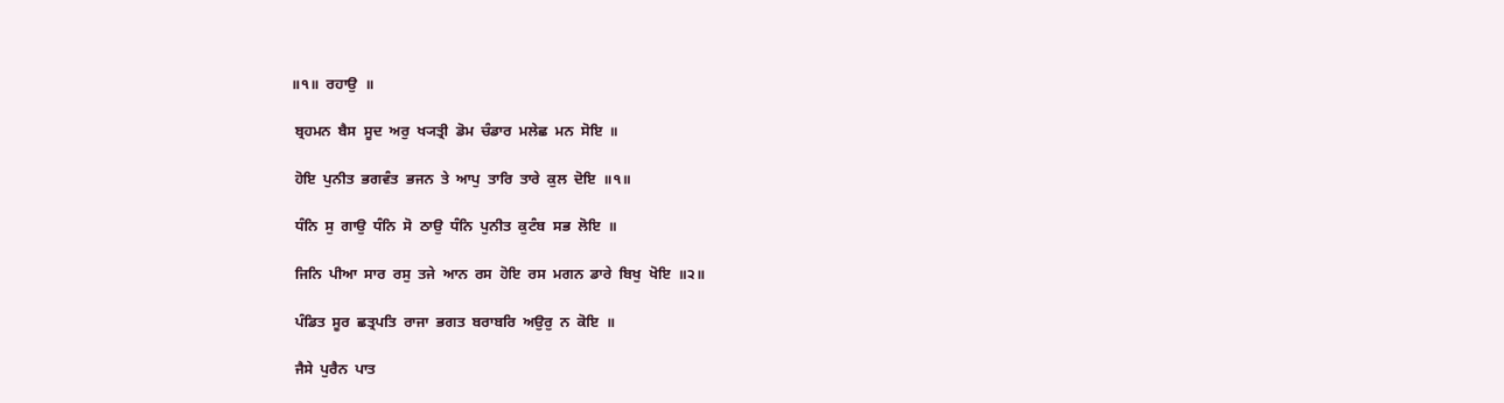॥੧॥  ਰਹਾਉ  ॥

 ਬ੍ਰਹਮਨ  ਬੈਸ  ਸੂਦ  ਅਰੁ  ਖ੍ਯਤ੍ਰੀ  ਡੋਮ  ਚੰਡਾਰ  ਮਲੇਛ  ਮਨ  ਸੋਇ  ॥

 ਹੋਇ  ਪੁਨੀਤ  ਭਗਵੰਤ  ਭਜਨ  ਤੇ  ਆਪੁ  ਤਾਰਿ  ਤਾਰੇ  ਕੁਲ  ਦੋਇ  ॥੧॥

 ਧੰਨਿ  ਸੁ  ਗਾਉ  ਧੰਨਿ  ਸੋ  ਠਾਉ  ਧੰਨਿ  ਪੁਨੀਤ  ਕੁਟੰਬ  ਸਭ  ਲੋਇ  ॥

 ਜਿਨਿ  ਪੀਆ  ਸਾਰ  ਰਸੁ  ਤਜੇ  ਆਨ  ਰਸ  ਹੋਇ  ਰਸ  ਮਗਨ  ਡਾਰੇ  ਬਿਖੁ  ਖੋਇ  ॥੨॥

 ਪੰਡਿਤ  ਸੂਰ  ਛਤ੍ਰਪਤਿ  ਰਾਜਾ  ਭਗਤ  ਬਰਾਬਰਿ  ਅਉਰੁ  ਨ  ਕੋਇ  ॥

 ਜੈਸੇ  ਪੁਰੈਨ  ਪਾਤ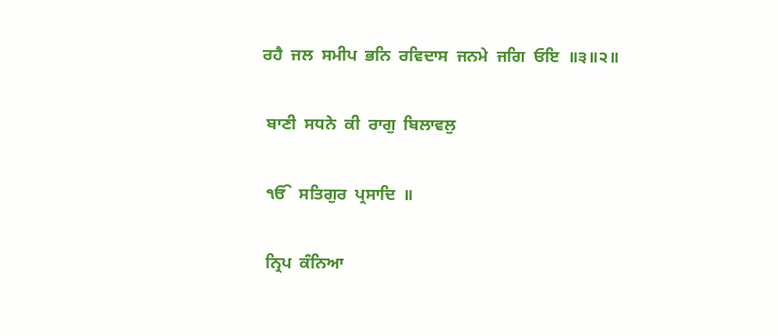ਰਹੈ  ਜਲ  ਸਮੀਪ  ਭਨਿ  ਰਵਿਦਾਸ  ਜਨਮੇ  ਜਗਿ  ਓਇ  ॥੩॥੨॥

 ਬਾਣੀ  ਸਧਨੇ  ਕੀ  ਰਾਗੁ  ਬਿਲਾਵਲੁ

 ੴ  ਸਤਿਗੁਰ  ਪ੍ਰਸਾਦਿ  ॥

 ਨ੍ਰਿਪ  ਕੰਨਿਆ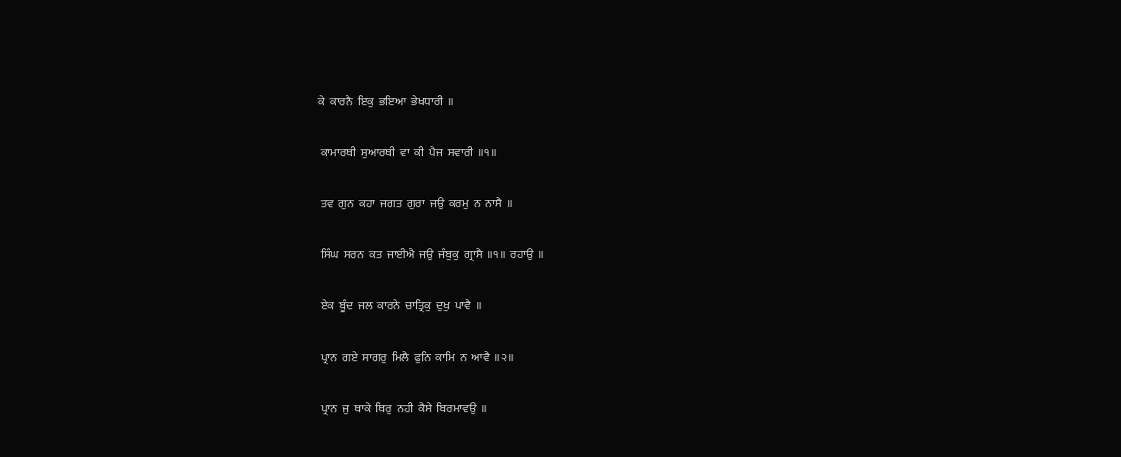ਕੇ  ਕਾਰਨੈ  ਇਕੁ  ਭਇਆ  ਭੇਖਧਾਰੀ  ॥

 ਕਾਮਾਰਥੀ  ਸੁਆਰਥੀ  ਵਾ  ਕੀ  ਪੈਜ  ਸਵਾਰੀ  ॥੧॥

 ਤਵ  ਗੁਨ  ਕਹਾ  ਜਗਤ  ਗੁਰਾ  ਜਉ  ਕਰਮੁ  ਨ  ਨਾਸੈ  ॥

 ਸਿੰਘ  ਸਰਨ  ਕਤ  ਜਾਈਐ  ਜਉ  ਜੰਬੁਕੁ  ਗ੍ਰਾਸੈ  ॥੧॥  ਰਹਾਉ  ॥

 ਏਕ  ਬੂੰਦ  ਜਲ  ਕਾਰਨੇ  ਚਾਤ੍ਰਿਕੁ  ਦੁਖੁ  ਪਾਵੈ  ॥

 ਪ੍ਰਾਨ  ਗਏ  ਸਾਗਰੁ  ਮਿਲੈ  ਫੁਨਿ  ਕਾਮਿ  ਨ  ਆਵੈ  ॥੨॥

 ਪ੍ਰਾਨ  ਜੁ  ਥਾਕੇ  ਥਿਰੁ  ਨਹੀ  ਕੈਸੇ  ਬਿਰਮਾਵਉ  ॥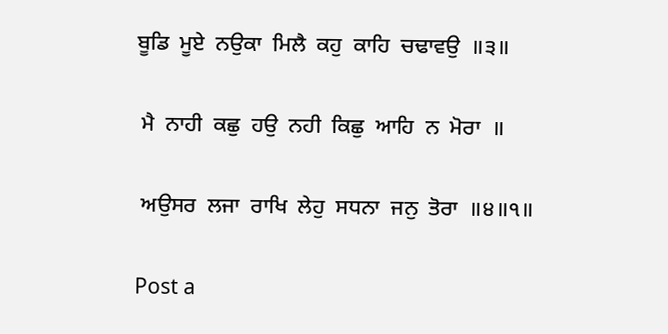ਬੂਡਿ  ਮੂਏ  ਨਉਕਾ  ਮਿਲੈ  ਕਹੁ  ਕਾਹਿ  ਚਢਾਵਉ  ॥੩॥

 ਮੈ  ਨਾਹੀ  ਕਛੁ  ਹਉ  ਨਹੀ  ਕਿਛੁ  ਆਹਿ  ਨ  ਮੋਰਾ  ॥

 ਅਉਸਰ  ਲਜਾ  ਰਾਖਿ  ਲੇਹੁ  ਸਧਨਾ  ਜਨੁ  ਤੋਰਾ  ॥੪॥੧॥

Post a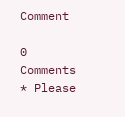Comment

0 Comments
* Please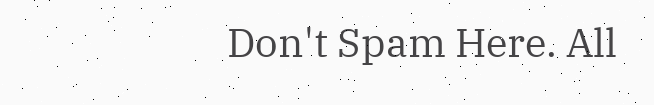Don't Spam Here. All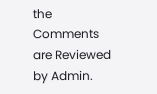the Comments are Reviewed by Admin.